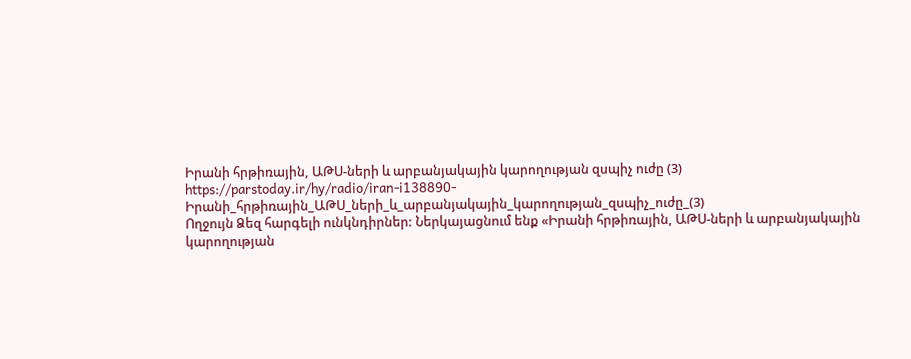Իրանի հրթիռային, ԱԹՍ-ների և արբանյակային կարողության զսպիչ ուժը (3)
https://parstoday.ir/hy/radio/iran-i138890-Իրանի_հրթիռային_ԱԹՍ_ների_և_արբանյակային_կարողության_զսպիչ_ուժը_(3)
Ողջույն Ձեզ հարգելի ունկնդիրներ: Ներկայացնում ենք «Իրանի հրթիռային, ԱԹՍ-ների և արբանյակային կարողության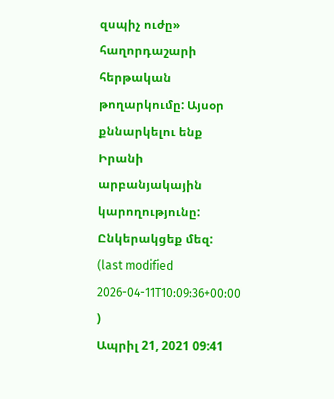զսպիչ ուժը» հաղորդաշարի հերթական թողարկումը: Այսօր քննարկելու ենք Իրանի արբանյակային կարողությունը: Ընկերակցեք մեզ:
(last modified 2026-04-11T10:09:36+00:00 )
Ապրիլ 21, 2021 09:41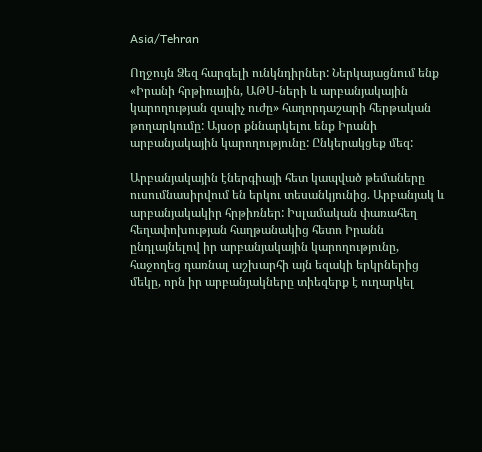Asia/Tehran

Ողջույն Ձեզ հարգելի ունկնդիրներ: Ներկայացնում ենք «Իրանի հրթիռային, ԱԹՍ-ների և արբանյակային կարողության զսպիչ ուժը» հաղորդաշարի հերթական թողարկումը: Այսօր քննարկելու ենք Իրանի արբանյակային կարողությունը: Ընկերակցեք մեզ:

Արբանյակային էներգիայի հետ կապված թեմաները ուսումնասիրվում են երկու տեսանկյունից. Արբանյակ և արբանյակակիր հրթիռներ: Իսլամական փառահեղ հեղափոխության հաղթանակից հետո Իրանն ընդլայնելով իր արբանյակային կարողությունը, հաջողեց դառնալ աշխարհի այն եզակի երկրներից մեկը, որն իր արբանյակները տիեզերք է ուղարկել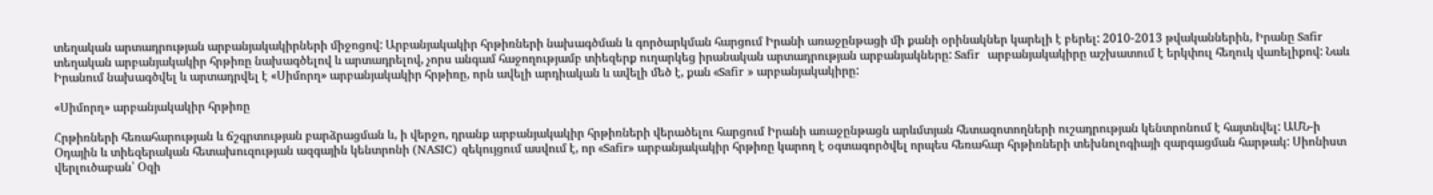տեղական արտադրության արբանյակակիրների միջոցով: Արբանյակակիր հրթիռների նախագծման և գործարկման հարցում Իրանի առաջընթացի մի քանի օրինակներ կարելի է բերել: 2010-2013 թվականներին, Իրանը Safir տեղական արբանյակակիր հրթիռը նախագծելով և արտադրելով, չորս անգամ հաջողությամբ տիեզերք ուղարկեց իրանական արտադրության արբանյակները: Safir  արբանյակակիրը աշխատում է երկփուլ հեղուկ վառելիքով: Նաև Իրանում նախագծվել և արտադրվել է «Սիմորղ» արբանյակակիր հրթիռը, որն ավելի արդիական և ավելի մեծ է, քան «Safir » արբանյակակիրը:

«Սիմորղ» արբանյակակիր հրթիռը

Հրթիռների հեռահարության և ճշգրտության բարձրացման և, ի վերջո, դրանք արբանյակակիր հրթիռների վերածելու հարցում Իրանի առաջընթացն արևմտյան հետազոտողների ուշադրության կենտրոնում է հայտնվել: ԱՄՆ-ի Օդային և տիեզերական հետախուզության ազգային կենտրոնի (NASIC) զեկույցում ասվում է, որ «Safir» արբանյակակիր հրթիռը կարող է օգտագործվել որպես հեռահար հրթիռների տեխնոլոգիայի զարգացման հարթակ: Սիոնիստ վերլուծաբան՝ Օզի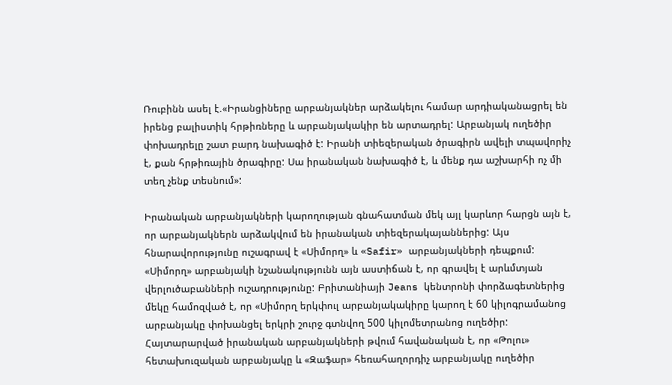Ռուբինն ասել է.«Իրանցիները արբանյակներ արձակելու համար արդիականացրել են իրենց բալիստիկ հրթիռները և արբանյակակիր են արտադրել: Արբանյակ ուղեծիր փոխադրելը շատ բարդ նախագիծ է: Իրանի տիեզերական ծրագիրն ավելի տպավորիչ է, քան հրթիռային ծրագիրը: Սա իրանական նախագիծ է, և մենք դա աշխարհի ոչ մի տեղ չենք տեսնում»:

Իրանական արբանյակների կարողության գնահատման մեկ այլ կարևոր հարցն այն է, որ արբանյակներն արձակվում են իրանական տիեզերակայաններից: Այս հնարավորությունը ուշագրավ է «Սիմորղ» և «Safir» արբանյակների դեպքում: «Սիմորղ» արբանյակի նշանակությունն այն աստիճան է, որ գրավել է արևմտյան վերլուծաբանների ուշադրությունը: Բրիտանիայի Jeans կենտրոնի փորձագետներից մեկը համոզված է, որ «Սիմորղ երկփուլ արբանյակակիրը կարող է 60 կիլոգրամանոց արբանյակը փոխանցել երկրի շուրջ գտնվող 500 կիլոմետրանոց ուղեծիր: Հայտարարված իրանական արբանյակների թվում հավանական է, որ «Թոլու» հետախուզական արբանյակը և «Զաֆար» հեռահաղորդիչ արբանյակը ուղեծիր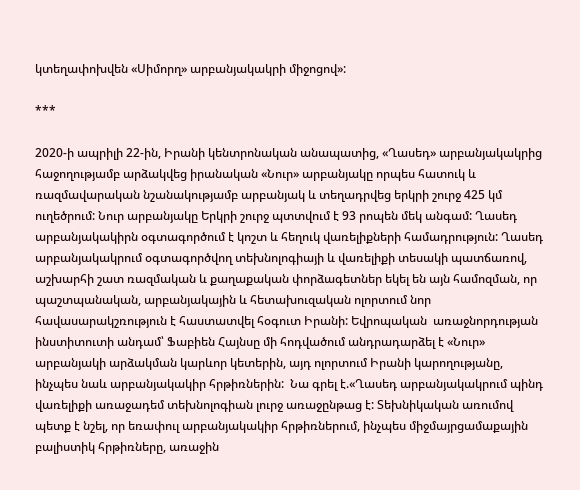կտեղափոխվեն «Սիմորղ» արբանյակակրի միջոցով»:

***

2020-ի ապրիլի 22-ին, Իրանի կենտրոնական անապատից, «Ղասեդ» արբանյակակրից հաջողությամբ արձակվեց իրանական «Նուր» արբանյակը որպես հատուկ և ռազմավարական նշանակությամբ արբանյակ և տեղադրվեց երկրի շուրջ 425 կմ ուղեծրում: Նուր արբանյակը Երկրի շուրջ պտտվում է 93 րոպեն մեկ անգամ: Ղասեդ արբանյակակիրն օգտագործում է կոշտ և հեղուկ վառելիքների համադրություն: Ղասեդ արբանյակակրում օգտագործվող տեխնոլոգիայի և վառելիքի տեսակի պատճառով, աշխարհի շատ ռազմական և քաղաքական փորձագետներ եկել են այն համոզման, որ պաշտպանական, արբանյակային և հետախուզական ոլորտում նոր հավասարակշռություն է հաստատվել հօգուտ Իրանի: Եվրոպական  առաջնորդության ինստիտուտի անդամ՝ Ֆաբիեն Հայնսը մի հոդվածում անդրադարձել է «Նուր» արբանյակի արձակման կարևոր կետերին, այդ ոլորտում Իրանի կարողությանը, ինչպես նաև արբանյակակիր հրթիռներին:  Նա գրել է.«Ղասեդ արբանյակակրում պինդ վառելիքի առաջադեմ տեխնոլոգիան լուրջ առաջընթաց է: Տեխնիկական առումով պետք է նշել, որ եռափուլ արբանյակակիր հրթիռներում, ինչպես միջմայրցամաքային բալիստիկ հրթիռները, առաջին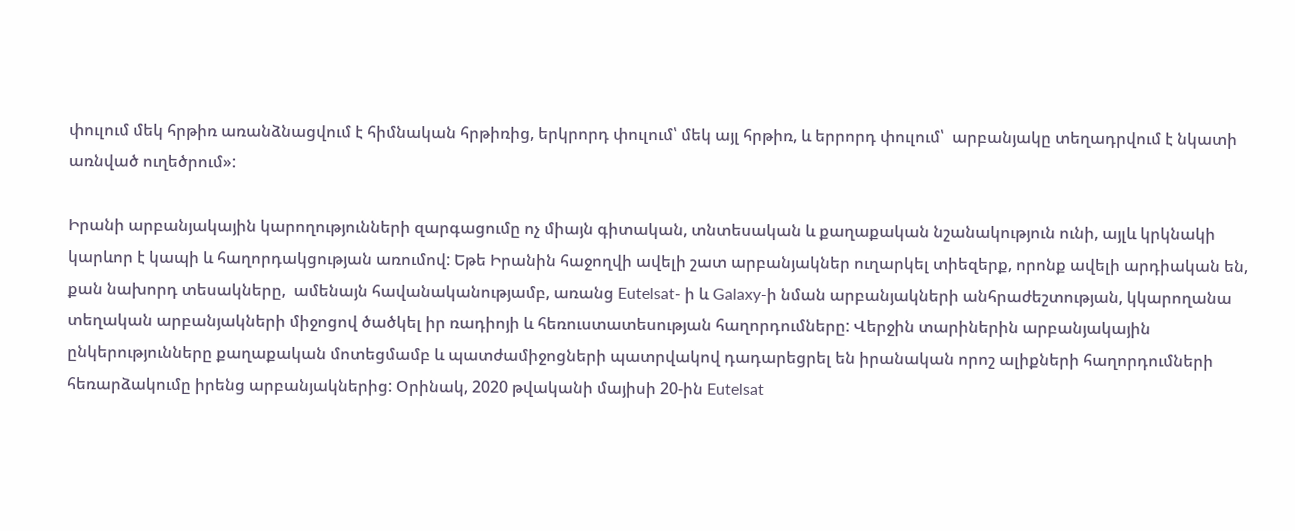փուլում մեկ հրթիռ առանձնացվում է հիմնական հրթիռից, երկրորդ փուլում՝ մեկ այլ հրթիռ, և երրորդ փուլում՝  արբանյակը տեղադրվում է նկատի առնված ուղեծրում»:

Իրանի արբանյակային կարողությունների զարգացումը ոչ միայն գիտական, տնտեսական և քաղաքական նշանակություն ունի, այլև կրկնակի կարևոր է կապի և հաղորդակցության առումով: Եթե Իրանին հաջողվի ավելի շատ արբանյակներ ուղարկել տիեզերք, որոնք ավելի արդիական են, քան նախորդ տեսակները,  ամենայն հավանականությամբ, առանց Eutelsat- ի և Galaxy-ի նման արբանյակների անհրաժեշտության, կկարողանա տեղական արբանյակների միջոցով ծածկել իր ռադիոյի և հեռուստատեսության հաղորդումները: Վերջին տարիներին արբանյակային ընկերությունները քաղաքական մոտեցմամբ և պատժամիջոցների պատրվակով դադարեցրել են իրանական որոշ ալիքների հաղորդումների հեռարձակումը իրենց արբանյակներից: Օրինակ, 2020 թվականի մայիսի 20-ին Eutelsat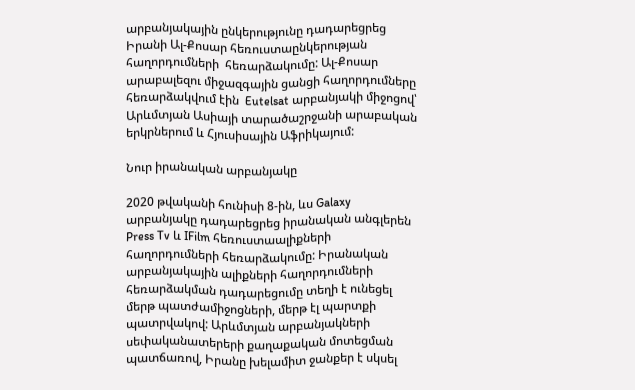արբանյակային ընկերությունը դադարեցրեց Իրանի Ալ-Քոսար հեռուստաընկերության հաղորդումների  հեռարձակումը: Ալ-Քոսար արաբալեզու միջազգային ցանցի հաղորդումները հեռարձակվում էին  Eutelsat արբանյակի միջոցով՝ Արևմտյան Ասիայի տարածաշրջանի արաբական երկրներում և Հյուսիսային Աֆրիկայում:

Նուր իրանական արբանյակը

2020 թվականի հունիսի 8-ին, ևս Galaxy արբանյակը դադարեցրեց իրանական անգլերեն Press Tv և IFilm հեռուստաալիքների հաղորդումների հեռարձակումը: Իրանական արբանյակային ալիքների հաղորդումների հեռարձակման դադարեցումը տեղի է ունեցել մերթ պատժամիջոցների, մերթ էլ պարտքի պատրվակով: Արևմտյան արբանյակների սեփականատերերի քաղաքական մոտեցման պատճառով, Իրանը խելամիտ ջանքեր է սկսել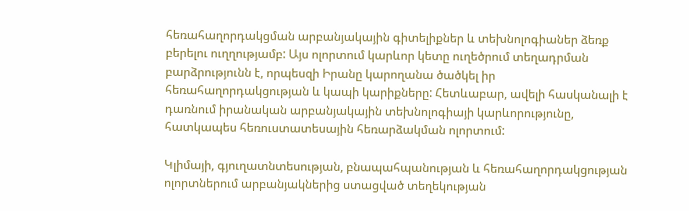հեռահաղորդակցման արբանյակային գիտելիքներ և տեխնոլոգիաներ ձեռք բերելու ուղղությամբ: Այս ոլորտում կարևոր կետը ուղեծրում տեղադրման բարձրությունն է, որպեսզի Իրանը կարողանա ծածկել իր հեռահաղորդակցության և կապի կարիքները: Հետևաբար, ավելի հասկանալի է դառնում իրանական արբանյակային տեխնոլոգիայի կարևորությունը, հատկապես հեռուստատեսային հեռարձակման ոլորտում:

Կլիմայի, գյուղատնտեսության, բնապահպանության և հեռահաղորդակցության ոլորտներում արբանյակներից ստացված տեղեկության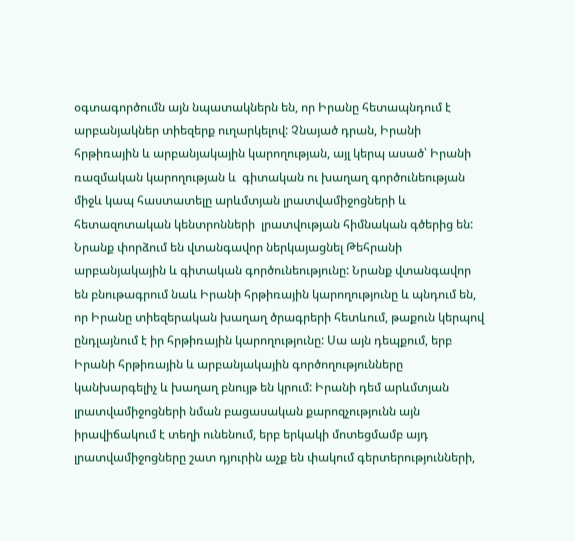օգտագործումն այն նպատակներն են, որ Իրանը հետապնդում է արբանյակներ տիեզերք ուղարկելով: Չնայած դրան, Իրանի հրթիռային և արբանյակային կարողության, այլ կերպ ասած՝ Իրանի ռազմական կարողության և  գիտական ու խաղաղ գործունեության միջև կապ հաստատելը արևմտյան լրատվամիջոցների և հետազոտական կենտրոնների  լրատվության հիմնական գծերից են: Նրանք փորձում են վտանգավոր ներկայացնել Թեհրանի արբանյակային և գիտական գործունեությունը: Նրանք վտանգավոր են բնութագրում նաև Իրանի հրթիռային կարողությունը և պնդում են, որ Իրանը տիեզերական խաղաղ ծրագրերի հետևում, թաքուն կերպով ընդլայնում է իր հրթիռային կարողությունը: Սա այն դեպքում, երբ Իրանի հրթիռային և արբանյակային գործողությունները կանխարգելիչ և խաղաղ բնույթ են կրում: Իրանի դեմ արևմտյան լրատվամիջոցների նման բացասական քարոզչությունն այն իրավիճակում է տեղի ունենում, երբ երկակի մոտեցմամբ այդ լրատվամիջոցները շատ դյուրին աչք են փակում գերտերությունների,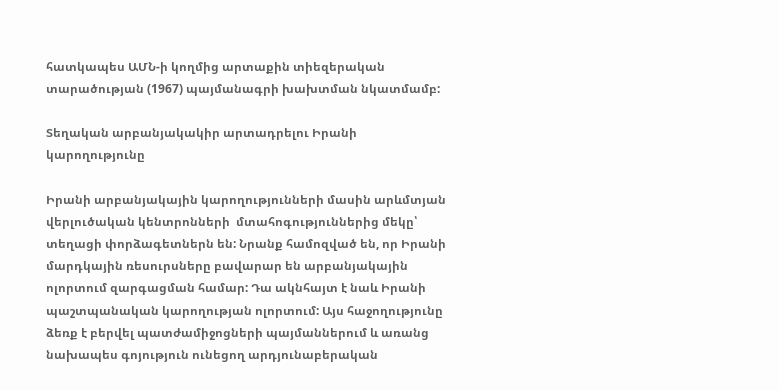հատկապես ԱՄՆ-ի կողմից արտաքին տիեզերական տարածության (1967) պայմանագրի խախտման նկատմամբ:

Տեղական արբանյակակիր արտադրելու Իրանի կարողությունը

Իրանի արբանյակային կարողությունների մասին արևմտյան վերլուծական կենտրոնների  մտահոգություններից մեկը՝ տեղացի փորձագետներն են: Նրանք համոզված են, որ Իրանի մարդկային ռեսուրսները բավարար են արբանյակային ոլորտում զարգացման համար: Դա ակնհայտ է նաև Իրանի պաշտպանական կարողության ոլորտում: Այս հաջողությունը ձեռք է բերվել պատժամիջոցների պայմաններում և առանց նախապես գոյություն ունեցող արդյունաբերական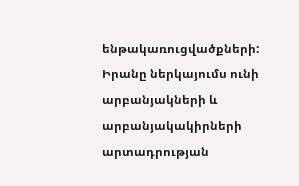ենթակառուցվածքների: Իրանը ներկայումս ունի արբանյակների և արբանյակակիրների արտադրության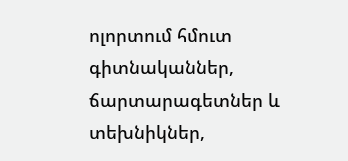ոլորտում հմուտ գիտնականներ, ճարտարագետներ և տեխնիկներ,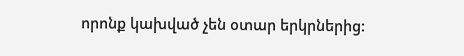որոնք կախված չեն օտար երկրներից: